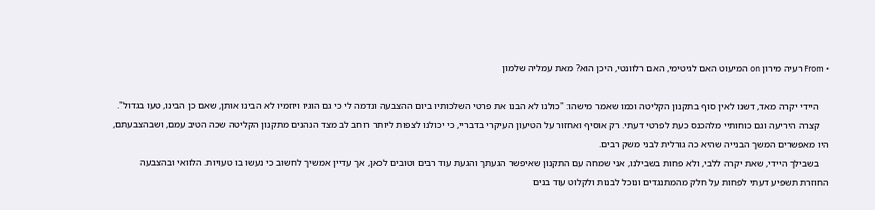• From רעיה מירון on המיעוט האם לגיטימי, האם רלוונטי, היכן הוא? מאת עמליה שלמון

    היידי יקרה מאד, דשנו לאין סוף בתקנון הקליטה וכמו שאמר מישהו: "כולנו לא הבנו את פרטי השלכותיו ביום ההצבעה ונדמה לי כי גם הוגיו ויוזמיו לא הבינו אותן, שאם כן הבינו, טעו בגדול".
    קצרה היריעה וגם כוחותיי מלהכנס כעת לפרטי דעתי. רק אוסיף ואחזור על הטיעון העיקרי בדבריי, כי יכולנו לצפות ליותר רוחב לב מצד הנהנים מתקנון הקליטה שכה הטיב עמם, ושבהצבעתם, היו מאפשרים המשך הבנייה שהיא כה גורלית לבני משק רבים.
    בשבילך היידי, שאת יקרה ללבי, ולא פחות בשבילנו, אני שמחה עם התקנון שאיפשר הגעתך והגעת עוד רבים וטובים לכאן, אך עדיין אמשיך לחשוב כי נעשו בו טעויות. הלוואי ובהצבעה החוזרת תשפיע דעתי לפחות על חלק מהמתנגדים ונוכל לבנות ולקלוט עוד בנים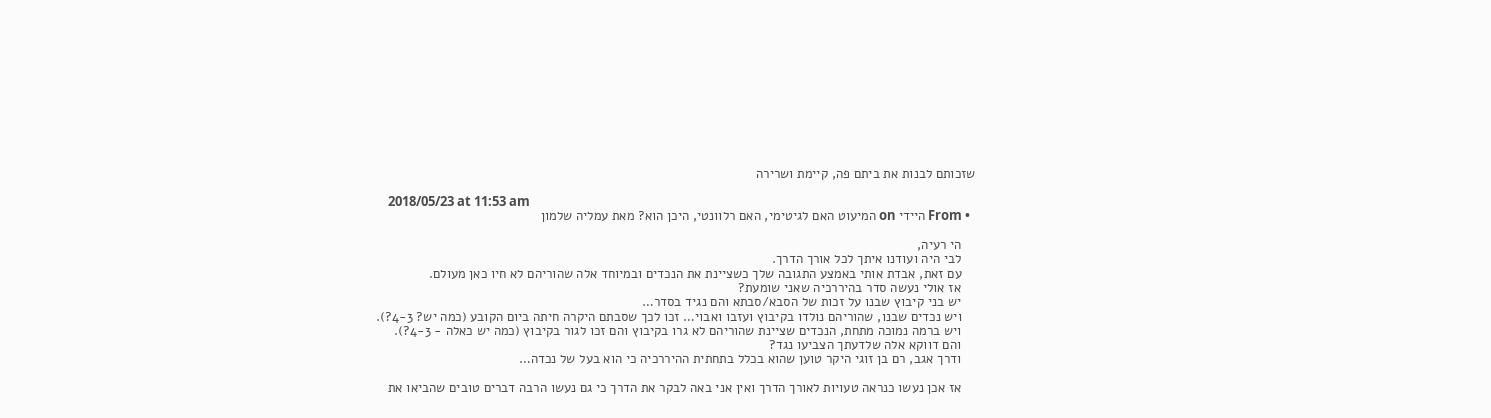שזכותם לבנות את ביתם פה, קיימת ושרירה

    2018/05/23 at 11:53 am
  • From היידי on המיעוט האם לגיטימי, האם רלוונטי, היכן הוא? מאת עמליה שלמון

    הי רעיה,
    לבי היה ועודנו איתך לכל אורך הדרך.
    עם זאת, אבדת אותי באמצע התגובה שלך כשציינת את הנכדים ובמיוחד אלה שהוריהם לא חיו כאן מעולם.
    אז אולי נעשה סדר בהיררכיה שאני שומעת?
    יש בני קיבוץ שבנו על זכות של הסבא/סבתא והם נגיד בסדר…
    ויש נכדים שבנו, שהוריהם נולדו בקיבוץ ועזבו ואבוי… זכו לכך שסבתם היקרה חיתה ביום הקובע (כמה יש? 4-3?).
    ויש ברמה נמוכה מתחת, הנכדים שציינת שהוריהם לא גרו בקיבוץ והם זכו לגור בקיבוץ (כמה יש כאלה - 4-3?).
    והם דווקא אלה שלדעתך הצביעו נגד?
    ודרך אגב, רם בן זוגי היקר טוען שהוא בכלל בתחתית ההיררכיה כי הוא בעל של נכדה…

    אז אכן נעשו כנראה טעויות לאורך הדרך ואין אני באה לבקר את הדרך כי גם נעשו הרבה דברים טובים שהביאו את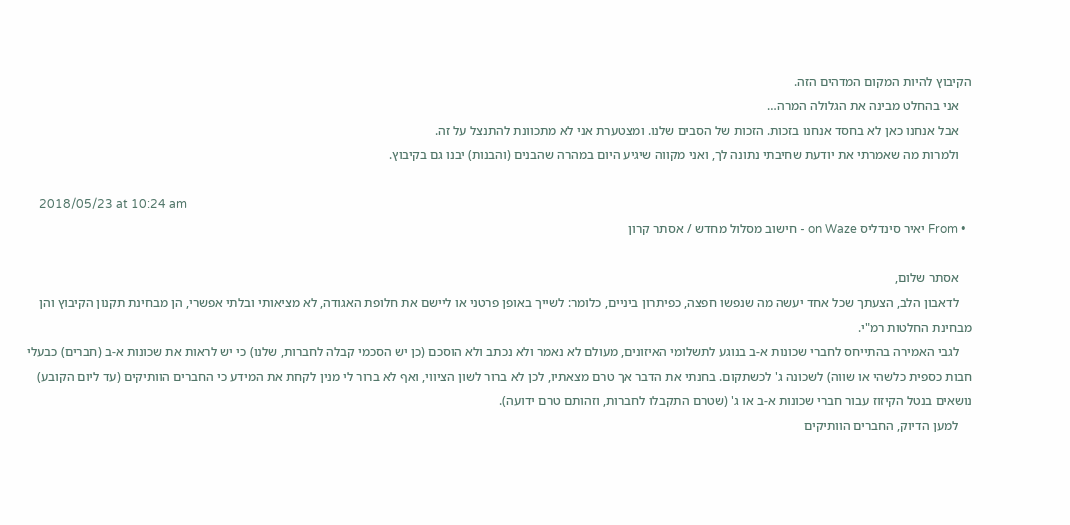הקיבוץ להיות המקום המדהים הזה.
    אני בהחלט מבינה את הגלולה המרה…
    אבל אנחנו כאן לא בחסד אנחנו בזכות. הזכות של הסבים שלנו. ומצטערת אני לא מתכוונת להתנצל על זה.
    ולמרות מה שאמרתי את יודעת שחיבתי נתונה לך, ואני מקווה שיגיע היום במהרה שהבנים (והבנות) יבנו גם בקיבוץ.

    2018/05/23 at 10:24 am
  • From יאיר סינדליס on Waze - חישוב מסלול מחדש / אסתר קרון

    אסתר שלום,
    לדאבון הלב, הצעתך שכל אחד יעשה מה שנפשו חפצה, כפיתרון ביניים, כלומר: לשייך באופן פרטני או ליישם את חלופת האגודה, לא מציאותי ובלתי אפשרי, הן מבחינת תקנון הקיבוץ והן מבחינת החלטות רמ"י.
    לגבי האמירה בהתייחס לחברי שכונות א-ב בנוגע לתשלומי האיזונים, מעולם לא נאמר ולא נכתב ולא הוסכם (כן יש הסכמי קבלה לחברות, שלנו) כי יש לראות את שכונות א-ב (חברים) כבעלי חבות כספית כלשהי או שווה) לשכונה ג' לכשתקום. בחנתי את הדבר אך טרם מצאתיו, לכן לא ברור לשון הציווי, ואף לא ברור לי מנין לקחת את המידע כי החברים הוותיקים (עד ליום הקובע) נושאים בנטל הקיזוז עבור חברי שכונות א-ב או ג' (שטרם התקבלו לחברות, וזהותם טרם ידועה).
    למען הדיוק, החברים הוותיקים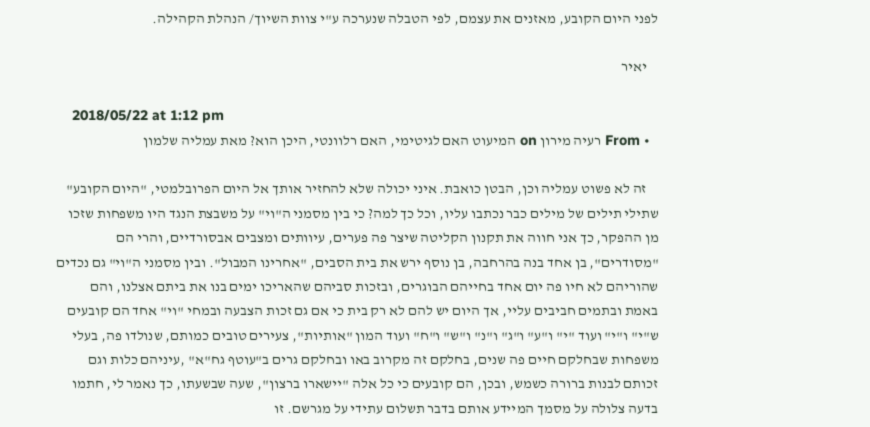לפני היום הקובע, מאזנים את עצמם, לפי הטבלה שנערכה ע"י צוות השיוך/ הנהלת הקהילה.

    יאיר

    2018/05/22 at 1:12 pm
  • From רעיה מירון on המיעוט האם לגיטימי, האם רלוונטי, היכן הוא? מאת עמליה שלמון

    זה לא פשוט עמליה וכן, הבטן כואבת. איני יכולה שלא להחזיר אותך אל היום הפרובלמטי, "היום הקובע" שתילי תילים של מילים כבר נכתבו עליו, וכל כך למה? כי בין מסמני ה"וי" על משבצת הנגד היו משפחות שזכו מן ההפקר, כך אני חווה את תקנון הקליטה שיצר פה פערים, עיוותים ומצבים אבסורדיים, והרי הם "מסודרים", בן אחד בנה בהרחבה, בן נוסף ירש את בית הסבים, "אחרינו המבול". ובין מסמני ה"וי" גם נכדים שהוריהם לא חיו פה יום אחד בחייהם הבוגרים, ובזכות סביהם שהאריכו ימים בנו את ביתם אצלנו, והם באמת ובתמים חביבים עליי, אך היום יש להם לא רק בית כי אם גם זכות הצבעה ובמחי "וי" אחד הם קובעים ש"י" ו"י" ועוד "י" ו"ע" ו"ג" ו"נ" ו"ש" ו"ח" ועוד המון "אותיות", צעירים טובים כמותם, שנולדו פה, בעלי משפחות שבחלקם חיים פה שנים, בחלקם זה מקרוב באו ובחלקם גרים ב"עוטף גח"א" ,עיניהם כלות וגם זכותם לבנות ברורה כשמש, ובכן, הם קובעים כי כל אלה "יישארו ברצון", שעה שבשעתו, כך נאמר לי, חתמו בדעה צלולה על מסמך המיידע אותם בדבר תשלום עתידי על מגרשם. זו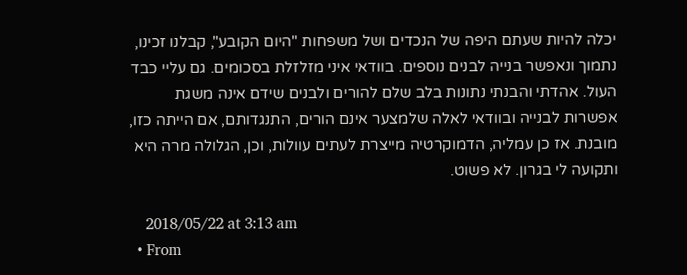יכלה להיות שעתם היפה של הנכדים ושל משפחות "היום הקובע", קבלנו זכינו, נתמוך ונאפשר בנייה לבנים נוספים. בוודאי איני מזלזלת בסכומים. גם עליי כבד העול. אהדתי והבנתי נתונות בלב שלם להורים ולבנים שידם אינה משגת אפשרות לבנייה ובוודאי לאלה שלמצער אינם הורים, התנגדותם, אם הייתה כזו, מובנת. אז כן עמליה, הדמוקרטיה מייצרת לעתים עוולות, וכן, הגלולה מרה היא ותקועה לי בגרון. לא פשוט.

    2018/05/22 at 3:13 am
  • From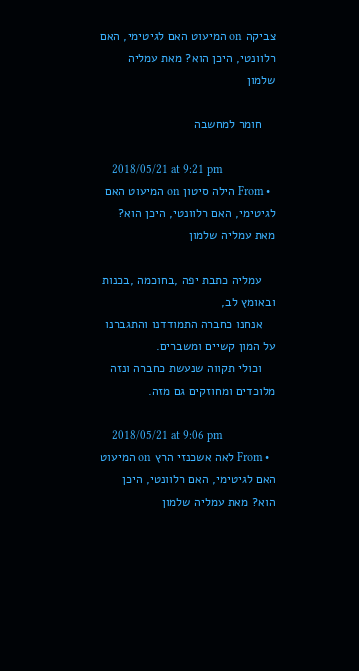צביקה on המיעוט האם לגיטימי, האם רלוונטי, היכן הוא? מאת עמליה שלמון

    חומר למחשבה

    2018/05/21 at 9:21 pm
  • From הילה סיטון on המיעוט האם לגיטימי, האם רלוונטי, היכן הוא? מאת עמליה שלמון

    עמליה כתבת יפה ,בחוכמה ,בכנות ובאומץ לב,
    אנחנו כחברה התמודדנו והתגברנו על המון קשיים ומשברים.
    וכולי תקווה שנעשת כחברה ונזה מלוכדים ומחוזקים גם מזה.

    2018/05/21 at 9:06 pm
  • From לאה אשכנזי הרץ on המיעוט האם לגיטימי, האם רלוונטי, היכן הוא? מאת עמליה שלמון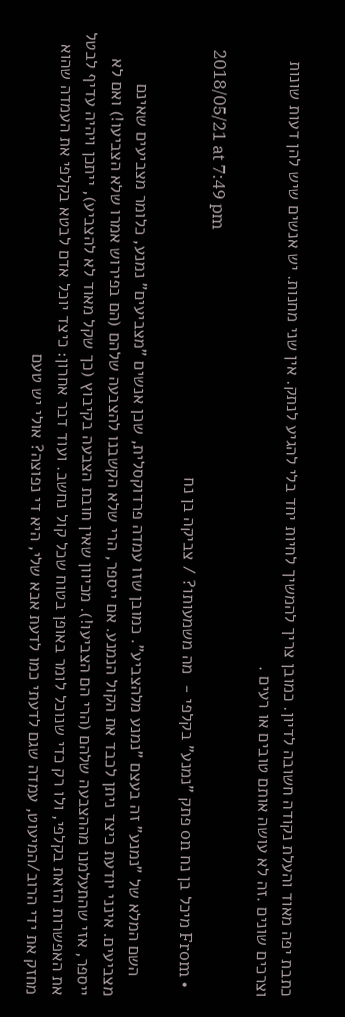כתבת יפה מאוד והעלת נקודה חשובה לדיון. כמובן צריך להמשיך לחיות יחד בלי להגיע לנתק. אין שני מחנות. יש אנשים שיש להן דעות שונות וצרכים שונים .זה לא עושה אותם טובים או רעים .

    2018/05/21 at 7:49 pm
  • From מיכל בן נח on פתק "נמנע" בקלפי -  מה משמעותו? / צביקה בן נח

    השם המלא של "נמנע" זה בעצם "נמנע מלהצביע". כמובן שזו עמדה פרדוקסלית, שכן אנשים "מצביעים" נמנע, כלומר מצביעים שאינם מצביעים. אינני יודעת כיצד ניתן לכבד את הקול הנמנע. אם ייספר, הרי שלא הקשבנו להצבעה שלהם (הם בפירוש אמרו שלא הצביעו!) ואם לא ייספר, אזי שהתעלמנו מההצבעה שלהם (הרי הם הצביעו!). מכיוון שאין חובת הצבעה בקיבוץ (כך שקל מאוד לא להצביע), ייתכן ויהיה עדיף לבטל את האפשרות הזאת בקלפי, ולו רק כדי שנוכל לומר באופן בטוח שכל קול נחשב. ועוד דבר אחרון: כיצד יוכל אדם לבטא בקלפי את העמדה שהוא מחזק את ידי הרוב/המיעוט, עמדה שגם לדעתי כמו לדעת אבא שלי, היא די נפוצה? אולי יש טעם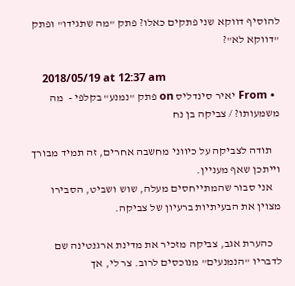להוסיף דווקא שני פתקים כאלו? פתק "מה שתגידו" ופתק "דווקא לא"?

    2018/05/19 at 12:37 am
  • From יאיר סינדליס on פתק "נמנע" בקלפי -  מה משמעותו? / צביקה בן נח

    תודה לצביקה על כיווני מחשבה אחרים, זה תמיד מבורך וייתכן שאף מעניין.
    אני סבור שהמתייחסים מעלה, שוש ושביט, הסבירו מצוין את הבעיתיות ברעיון של צביקה.

    כהערת אגב, צביקה מזכיר את מדינת ארגנטינה שם לדבריו "הנמנעים" מנוכסים לרוב. צר לי, אך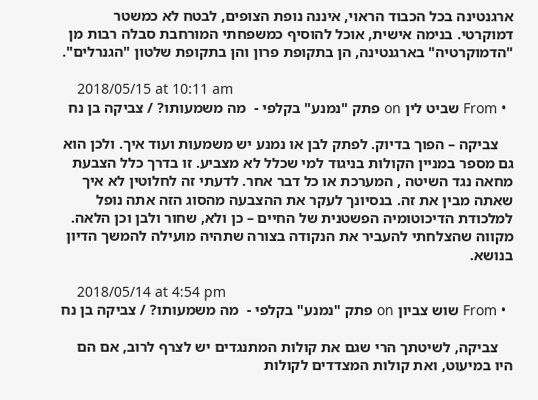ארגנטינה בכל הכבוד הראוי, איננה נופת הצופים, לבטח לא כמשטר דמוקרטי. בנימה אישית, אוכל להוסיף כמשפחתי המורחבת סבלה רבות מן "הדמוקרטיה" בארגנטינה, הן בתקופת פרון והן בתקופת שלטון "הגנרלים".

    2018/05/15 at 10:11 am
  • From שביט לין on פתק "נמנע" בקלפי -  מה משמעותו? / צביקה בן נח

    צביקה – הפוך בדיוק. לפתק לבן או נמנע יש משמעות ועוד איך. ולכן הוא גם מספר במניין הקולות בניגוד למי שכלל לא מצביע. זו בדרך כלל הצבעת מחאה נגד השיטה , המערכת או כל דבר אחר. לדעתי זה לחלוטין לא איך שאתה מבין את זה. בנסיונך לעקר את ההצבעה מהסוג הזה אתה נופל למלכודת הדיכוטומיה הפשטנית של החיים – כן ולא, שחור ולבן וכן הלאה. מקווה שהצלחתי להעביר את הנקודה בצורה שתהיה מועילה להמשך הדיון בנושא.

    2018/05/14 at 4:54 pm
  • From שוש צביון on פתק "נמנע" בקלפי -  מה משמעותו? / צביקה בן נח

    צביקה, לשיטתך הרי שגם את קולות המתנגדים יש לצרף לרוב, אם הם היו במיעוט, ואת קולות המצדדים לקולות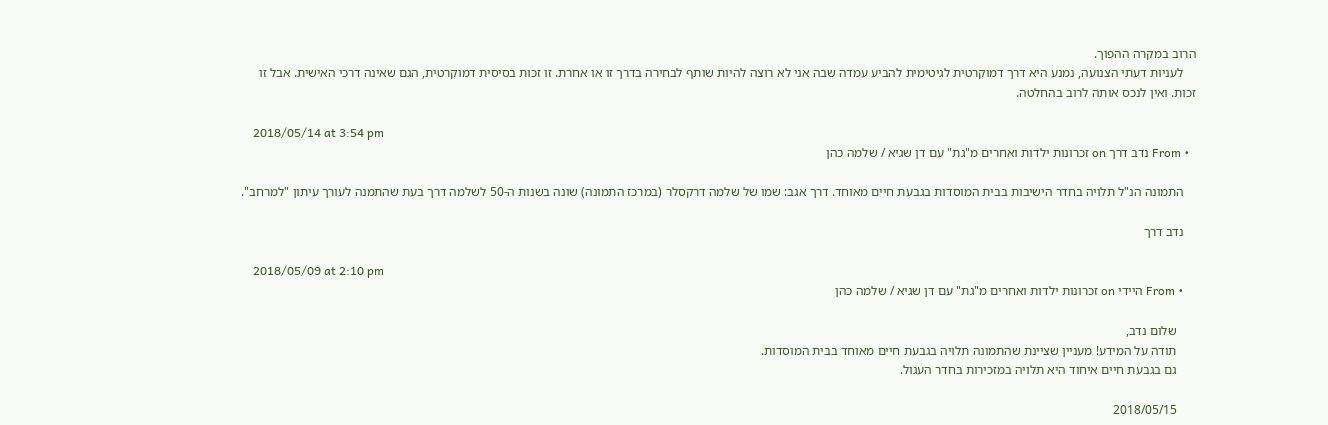הרוב במקרה ההפוך.
    לעניות דעתי הצנועה, נמנע היא דרך דמוקרטית לגיטימית להביע עמדה שבה אני לא רוצה להיות שותף לבחירה בדרך זו או אחרת. זו זכות בסיסית דמוקרטית, הגם שאינה דרכי האישית. אבל זו זכות. ואין לנכס אותה לרוב בהחלטה.

    2018/05/14 at 3:54 pm
  • From נדב דרך on זכרונות ילדות ואחרים מ"גת" עם דן שגיא / שלמה כהן

    התמונה הנ"ל תלויה בחדר הישיבות בבית המוסדות בגבעת חיים מאוחד. דרך אגב: שמו של שלמה דרקסלר (במרכז התמונה) שונה בשנות ה-50 לשלמה דרך בעת שהתמנה לעורך עיתון "למרחב".

    נדב דרך

    2018/05/09 at 2:10 pm
    • From היידי on זכרונות ילדות ואחרים מ"גת" עם דן שגיא / שלמה כהן

      שלום נדב,
      תודה על המידע! מעניין שציינת שהתמונה תלויה בגבעת חיים מאוחד בבית המוסדות.
      גם בגבעת חיים איחוד היא תלויה במזכירות בחדר העגול.

      2018/05/15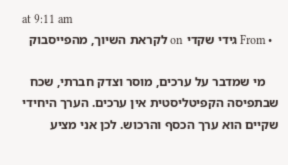at 9:11 am
  • From גידי שקדי on לקראת השיוך, מהפייסבוק

    מי שמדבר על ערכים, מוסר וצדק חברתי, שכח שבתפיסה הקפיטליסטית אין ערכים. הערך היחידי שקיים הוא ערך הכסף והרכוש. לכן אני מציע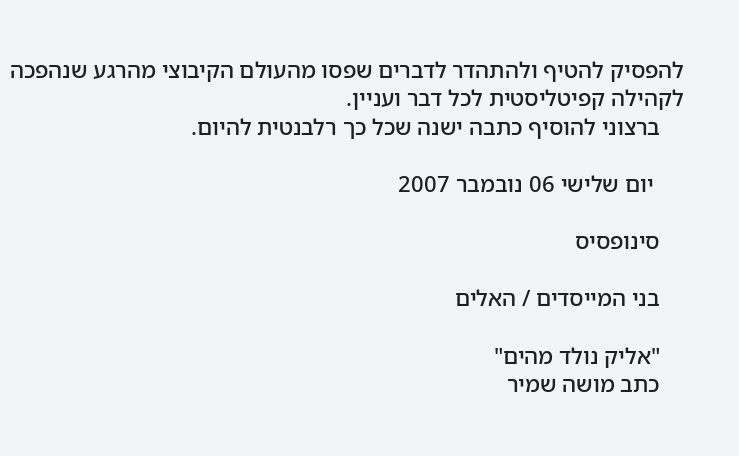להפסיק להטיף ולהתהדר לדברים שפסו מהעולם הקיבוצי מהרגע שנהפכה לקהילה קפיטליסטית לכל דבר ועניין.
    ברצוני להוסיף כתבה ישנה שכל כך רלבנטית להיום.

     יום שלישי 06 נובמבר 2007

    סינופסיס

    בני המייסדים / האלים

    "אליק נולד מהים"
    כתב מושה שמיר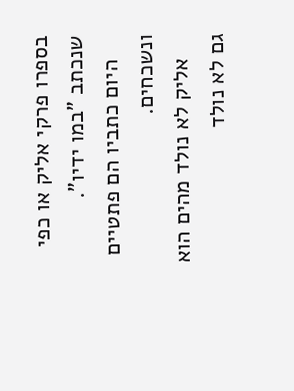בספרו פרקי אליק או כפי שנכתב "במו ידיו".
    היום כתביו הם פתטיים ונשכחים.
    אליק לא נולד מהים הוא גם לא נולד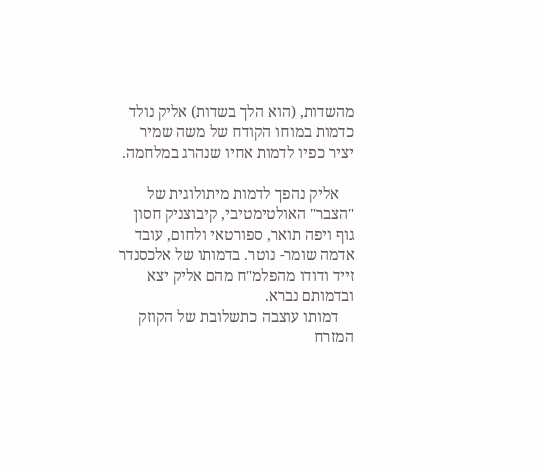מהשדות, (הוא הלך בשדות) אליק נולד כדמות במוחו הקודח של משה שמיר יציר כפיו לדמות אחיו שנהרג במלחמה.

    אליק נהפך לדמות מיתולוגית של "הצבר" האולטימטיבי, קיבוצניק חסון גוף ויפה תואר, ספורטאי ולחום, עובד אדמה שומר- נוטר. בדמותו של אלכסנדר זייד ודודו מהפלמ"ח מהם אליק יצא ובדמותם נברא.
    דמותו עוצבה כתשלובת של הקוזק המזרח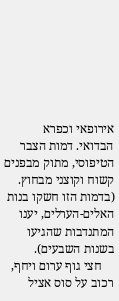אירופאי וכפרא הבדואי. דמות הצבר הטיפוסי, מתוק מבפנים קשוח וקוצני מבחוץ. (בדמות הזו חשקו בנות האלים-הערלים, יענו המתנדבות שהגיעו בשנות השבעים).
    חצי גוף ערום ויחף, רכוב על סוס אציל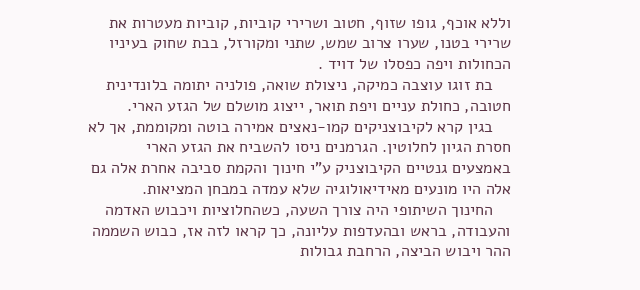וללא אוכף, גופו שזוף, חטוב ושרירי קוביות, קוביות מעטרות את שרירי בטנו, שערו צרוב שמש, שתני ומקורזל, בבת שחוק בעיניו הכחולות ויפה כפסלו של דויד .
    בת זוגו עוצבה כמיקה, ניצולת שואה, פולניה יתומה בלונדינית חטובה, כחולת עניים ויפת תואר, ייצוג מושלם של הגזע הארי.
    בגין קרא לקיבוצניקים קמו-נאצים אמירה בוטה ומקוממת, אך לא חסרת הגיון לחלוטין. הגרמנים ניסו להשביח את הגזע הארי באמצעים גנטיים הקיבוצניק ע"י חינוך והקמת סביבה אחרת אלה גם אלה היו מונעים מאידיאולוגיה שלא עמדה במבחן המציאות.
    החינוך השיתופי היה צורך השעה, כשהחלוציות ויכבוש האדמה והעבודה, בראש ובהעדפות עליונה, כך קראו לזה אז, כבוש השממה ההר ויבוש הביצה, הרחבת גבולות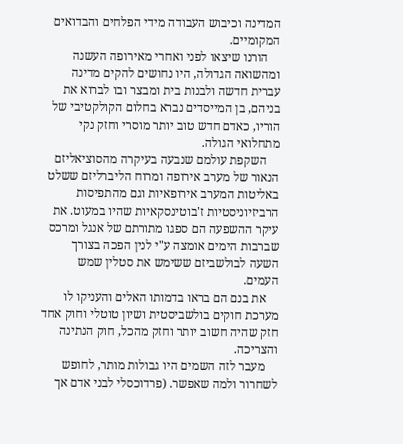המדינה וכיבוש העבודה מידי הפלחים והבדואים המקומיים.
    הורנו שיצאו לפני ואחרי מאירופה העשנה ומהשואה הגדולה, היו נחושים להקים מדינה עברית חדשה ולבנות בית ומבצר ובו לברוא את בניהם, בן המייסדים נברא בחלום הקולקטיבי של הוריו, כאדם חדש טוב יותר מוסרי וחזק נקי מתחלואי הגולה.
    השקפת עולמם שנבעה בעיקרה מהסוציאליזם הנאור של מערב אירופה ומרוח הליברליזם ששלט באליטות המערב אירופאיות וגם מהתפיסות הרביזיוניסטיות ז'בוטינסקאיות שהיו במעוט. את עיקר ההשפעה הם ספגו מתורתם של אנגל ומרכס שברבות הימים אומצה ע"י לנין הפכה בצורך השעה לבולשביזם ששימש את סטלין שמש העמים.
    את בנם הם בראו בדמותו האלים והעניקו לו מערכת חוקים בולשביסטית ושיון טוטלי וחוק אחד חזק שהיה חשוב יותר וחזק מהכל, חוק הנתינה והצריכה.
    מעבר לזה השמים היו גבולות מותר, לחופש לשחרור ולמה שאפשר. (פרדוכסלי לבני אדם אך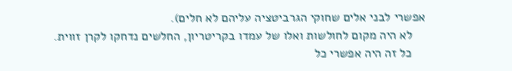אפשרי לבני אלים שחוקי הגרביטציה עליהם לא חלים).
    לא היה מקום לחולשות ואלו של עמדו בקריטריון, החלשים נדחקו לקרן זווית.
    כל זה היה אפשרי כל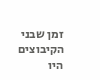זמן שבני הקיבוצים היו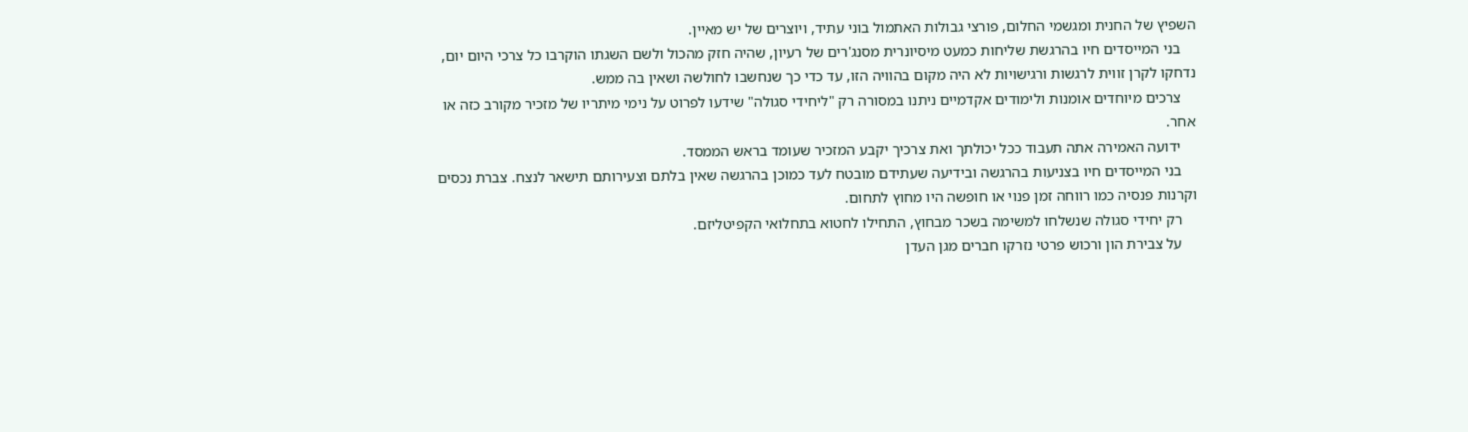השפיץ של החנית ומגשמי החלום, פורצי גבולות האתמול בוני עתיד, ויוצרים של יש מאיין.
    בני המייסדים חיו בהרגשת שליחות כמעט מיסיונרית מסנג'רים של רעיון, שהיה חזק מהכול ולשם השגתו הוקרבו כל צרכי היום יום, נדחקו לקרן זווית לרגשות ורגישויות לא היה מקום בהוויה הזו, עד כדי כך שנחשבו לחולשה ושאין בה ממש.
    צרכים מיוחדים אומנות ולימודים אקדמיים ניתנו במסורה רק "ליחידי סגולה" שידעו לפרוט על נימי מיתריו של מזכיר מקורב כזה או אחר.
    ידועה האמירה אתה תעבוד ככל יכולתך ואת צרכיך יקבע המזכיר שעומד בראש הממסד.
    בני המייסדים חיו בצניעות בהרגשה ובידיעה שעתידם מובטח לעד כמוכן בהרגשה שאין בלתם וצעירותם תישאר לנצח. צברת נכסים וקרנות פנסיה כמו רווחה זמן פנוי או חופשה היו מחוץ לתחום.
    רק יחידי סגולה שנשלחו למשימה בשכר מבחוץ, התחילו לחטוא בתחלואי הקפיטליזם.
    על צבירת הון ורכוש פרטי נזרקו חברים מגן העדן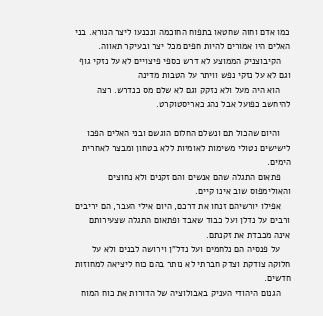כמו אדם וחוה שחטאו בתפוח החוכמה ונכנעו ליצר הנורא. בני האלים היו אמורים להיות חפים מכל יצר ובעיקר תאווה.
    הקיבוצניק הממוצע לא דרש כספי פיצויים לא על נזקי גוף וגם לא על נזקי נפש וויתר על הטבות מדינה
    הוא היה מעל ולא נזקק וגם לא שלם מס כנדרש. רצה להיחשב כפועל אבל נהג כאריסטוקרט.

    והיום שהכול תם ונשלם החלום הוגשם ובני האלים הפכו לישישים נטולי משימות לאומיות ללא בטחון ומבצר לאחרית הימים.
    פתאום התגלה שהם אנשים והם זקנים ולא נחוצים והאולימפוס שוב אינו קיים.
    אפילו יורשיהם זנחו את דרכם, היום אילי העבר, הם יריבים ורבים על נדלן ועל כבוד שאבד ופתאום התגלה שצעירותם אינה מכבדת את זקנתם.
    על פנסיה הם נלחמים ועל נדל"ן וירושה לבנים ולא על חלוקה צודקת וצדק חברתי לא נותר בהם כוח ליציאה למחוזות חדשים.
    הגנום היהודי העניק באבולוציה של הדורות את כוח המוח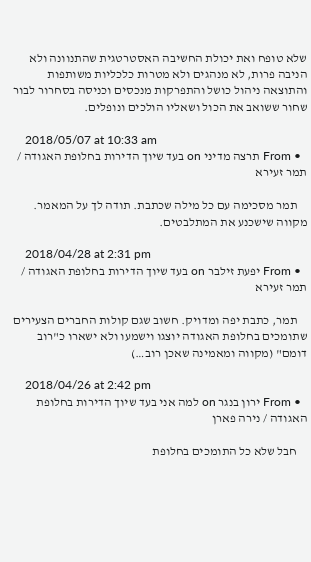שלא טופח ואת יכולת החשיבה האסטרטגית שהתנוונה ולא הניבה פרות, לא מנהגים ולא מטרות כלכליות משותפות והתוצאה ניהול כושל והתפרקות מנכסים וכניסה בסחרור לבור שחור ששואב את הכול ושאליו הולכים ונופלים.

    2018/05/07 at 10:33 am
  • From תרצה מדיני on בעד שיוך הדירות בחלופת האגודה / תמר זעירא

    תמר מסכימה עם כל מילה שכתבת. תודה לך על המאמר. מקווה שישכנע את המתלבטים.

    2018/04/28 at 2:31 pm
  • From יפעת זילבר on בעד שיוך הדירות בחלופת האגודה / תמר זעירא

    תמר, כתבת יפה ומדויק. חשוב שגם קולות החברים הצעירים שתומכים בחלופת האגודה יוצגו וישמעו ולא ישארו כ"רוב דומם" (מקווה ומאמינה שאכן רוב…)

    2018/04/26 at 2:42 pm
  • From ירון בנגר on למה אני בעד שיוך הדירות בחלופת האגודה / נירה פארן

    חבל שלא כל התומכים בחלופת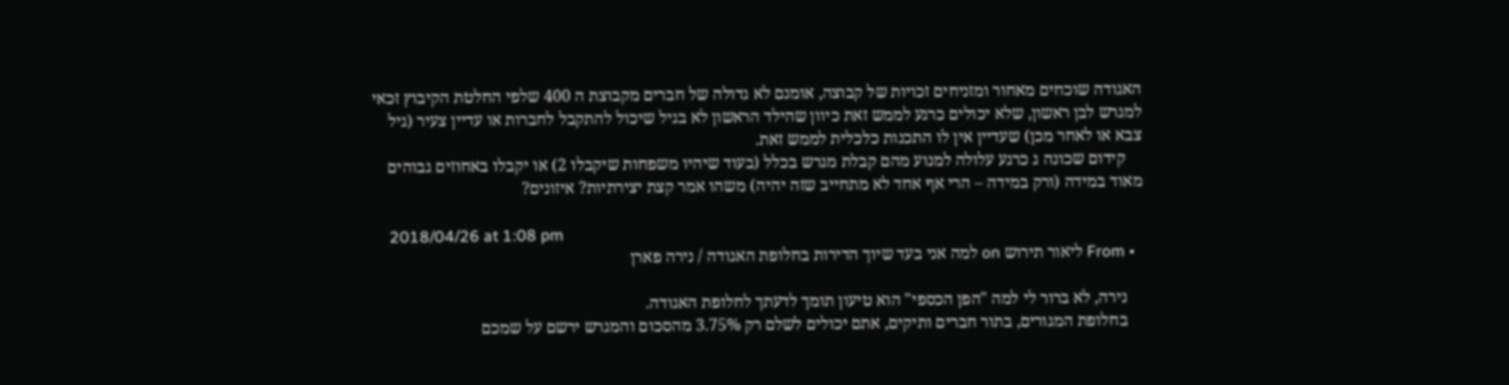האגודה שוכחים מאחור ומזניחים זכויות של קבוצה, אומנם לא גדולה של חברים מקבוצת ה 400 שלפי החלטת הקיבוץ זכאי למגרש לבן ראשון, שלא יכולים כרגע לממש זאת כיוון שהילד הראשון לא בגיל שיכול להתקבל לחברות או עדיין צעיר (גיל צבא או לאחר מכן) שעדיין אין לו התכנות כלכלית לממש זאת.
    קידום שכונה ג כרגע עלולה למנוע מהם קבלת מגרש בכלל (בעוד שיהיו משפחות שיקבלו 2) או יקבלו באחוזים גבוהים מאוד במידה (ורק במידה – הרי אף אחד לא מתחייב שזה יהיה) משהו אמר קצת יצירתיות? איזונים?

    2018/04/26 at 1:08 pm
  • From ליאור תירוש on למה אני בעד שיוך הדירות בחלופת האגודה / נירה פארן

    נירה, לא ברור לי למה "הפן הכספי" הוא טיעון תומך לדעתך לחלופת האגודה.
    בחלופת המגורים, בתור חברים ותיקים, אתם יכולים לשלם רק 3.75% מהסכום והמגרש ירשם על שמכם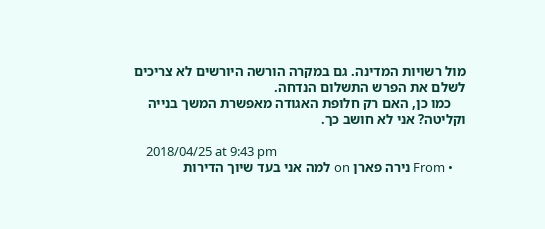מול רשויות המדינה. גם במקרה הורשה היורשים לא צריכים לשלם את הפרש התשלום הנדחה.
    כמו כן, האם רק חלופת האגודה מאפשרת המשך בנייה וקליטה? אני לא חושב כך.

    2018/04/25 at 9:43 pm
    • From נירה פארן on למה אני בעד שיוך הדירות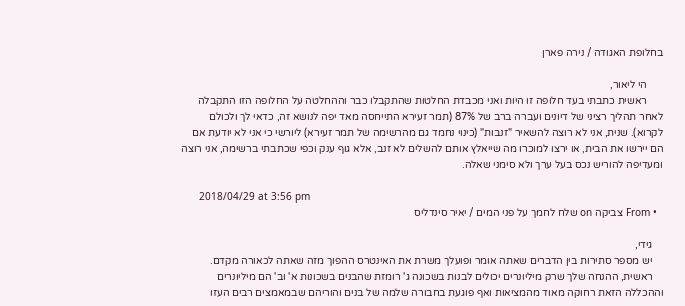בחלופת האגודה / נירה פארן

      הי ליאור,
      ראשית כתבתי בעד חלופה זו היות ואני מכבדת החלטות שהתקבלו כבר וההחלטה על החלופה הזו התקבלה לאחר תהליך רציני של דיונים ועברה ברב של 87% (תמר זעירא התייחסה מאד יפה לנושא זה, כדאי לך ולכולם לקרוא). שנית, אני לא רוצה להשאיר "זנבות" (כינוי נחמד גם מהרשימה של תמר זעירא) ליורשי כי אני לא יודעת אם הם יירשו את הבית, או ירצו למוכרו מה שייאלץ אותם להשלים לא זנב, אלא גוף ענק וכפי שכתבתי ברשימה, אני רוצה ומעדיפה להוריש נכס בעל ערך ולא סימני שאלה.

      2018/04/29 at 3:56 pm
  • From צביקה on שלח לחמך על פני המים / יאיר סינדליס

    גידי,
    יש מספר סתירות בין הדברים שאתה אומר ופועלך משרת את האינטרס ההפוך מזה שאתה לכאורה מקדם.
    ראשית, ההנחה שלך שרק מיליונרים יכולים לבנות בשכונה ג' רומזת שהבנים בשכונות א' וב' הם מיליונרים וההכללה הזאת רחוקה מאוד מהמציאות ואף פוגעת בחבורה שלמה של בנים והוריהם שבמאמצים רבים העזו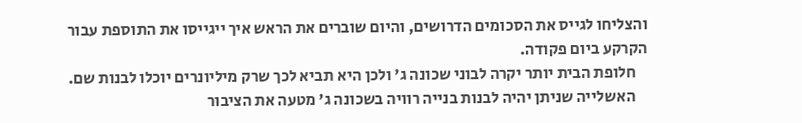והצליחו לגייס את הסכומים הדרושים, והיום שוברים את הראש איך ייגייסו את התוספת עבור הקרקע ביום פקודה.
    חלופת הבית יותר יקרה לבוני שכונה ג' ולכן היא תביא לכך שרק מיליונרים יוכלו לבנות שם.
    האשלייה שניתן יהיה לבנות בנייה רוויה בשכונה ג' מטעה את הציבור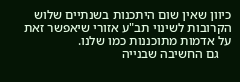כיוון שאין שום היתכנות בשנתיים שלוש הקרובות לשינוי תב"ע אזורי שיאפשר זאת על אדמות מתוכננות כמו שלנו.
    גם החשיבה שבנייה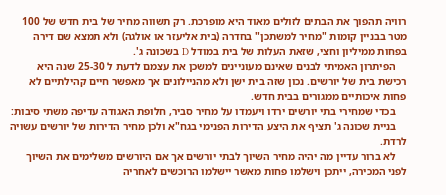רוויה תהפוך את הבתים לזולים מאוד היא מופרכת. רק תשווה מחיר של בית חדש של 100 מטר בבניין קומות "מחיר למשתכן" בחדרה (בית אליעזר או אולגה) ולא תמצא שם דירה בפחות ממיליון וחצי, שזאת העלות של בית במודל D בשכונה ג'.
    הפיתרון האמיתי לבנים שאינם מעוניינים למשכן את עצמם לדעת ל 25-30 שנה היא רכישת בית של יורשים. נכון שזה בית ישן ולא מהניילונים אך מאפשר חיים קהילתיים לא פחות איכותיים ממגורים בבית חדש.
    בכדי שמחירי בתי יורשים ירדו ויעמדו על מחיר סביר, חלופת האגודה עדיפה משתי סיבות:
    בניית שכונה ג' תציף את היצע הדירות הפנימי בגח"א ולכן מחיר הדירות של יורשים עשויה לרדת.
    לא ברור עדיין מה יהיה מחיר השיוך לבתי יורשים אך אם היורשים משלימים את השיוך לפני המכירה, ייתכן וישלמו פחות מאשר יישלמו הרוכשים לאחריה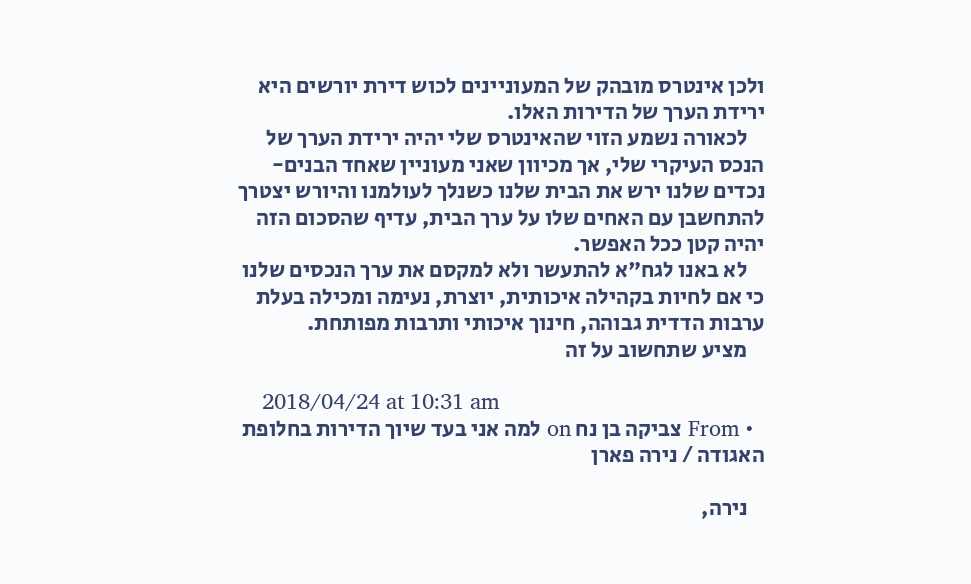ולכן אינטרס מובהק של המעוניינים לכוש דירת יורשים היא ירידת הערך של הדירות האלו.
    לכאורה נשמע הזוי שהאינטרס שלי יהיה ירידת הערך של הנכס העיקרי שלי, אך מכיוון שאני מעוניין שאחד הבנים-נכדים שלנו ירש את הבית שלנו כשנלך לעולמנו והיורש יצטרך להתחשבן עם האחים שלו על ערך הבית, עדיף שהסכום הזה יהיה קטן ככל האפשר.
    לא באנו לגח"א להתעשר ולא למקסם את ערך הנכסים שלנו כי אם לחיות בקהילה איכותית, יוצרת, נעימה ומכילה בעלת ערבות הדדית גבוהה, חינוך איכותי ותרבות מפותחת.
    מציע שתחשוב על זה

    2018/04/24 at 10:31 am
  • From צביקה בן נח on למה אני בעד שיוך הדירות בחלופת האגודה / נירה פארן

    נירה,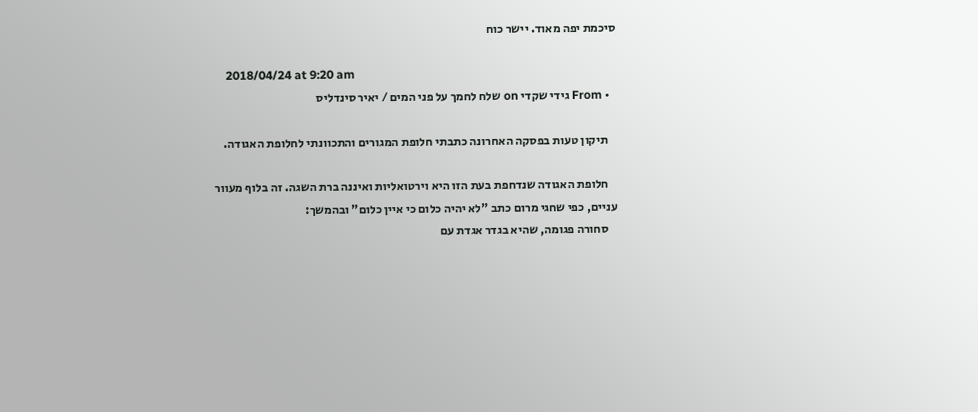סיכמת יפה מאוד. יישר כוח

    2018/04/24 at 9:20 am
  • From גידי שקדי on שלח לחמך על פני המים / יאיר סינדליס

    תיקון טעות בפסקה האחרונה כתבתי חלופת המגורים והתכוונתי לחלופת האגודה.

    חלופת האגודה שנדחפת בעת הזו היא וירטואליות ואיננה ברת השגה. זה בלוף מעוור עניים, כפי שחגי מרום כתב "לא יהיה כלום כי איין כלום" ובהמשך:
    סחורה פגומה, שהיא בגדר אגדת עם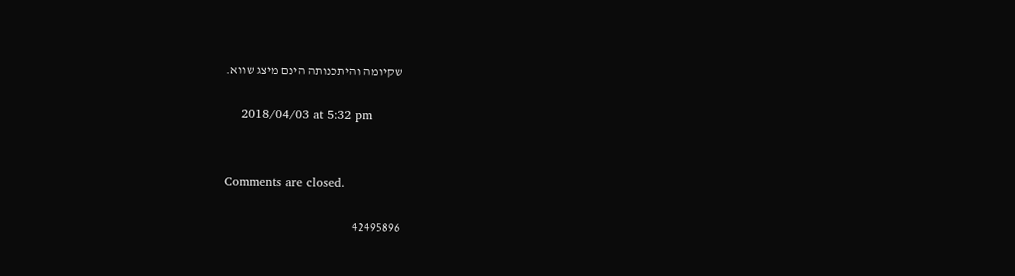שקיומה והיתכנותה הינם מיצג שווא.

    2018/04/03 at 5:32 pm


Comments are closed.

42495896